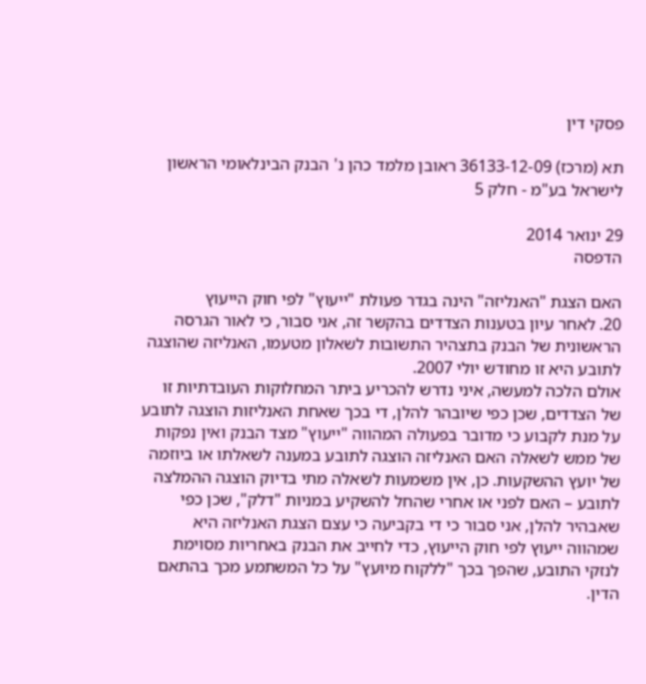פסקי דין

תא (מרכז) 36133-12-09 ראובן מלמד כהן נ' הבנק הבינלאומי הראשון לישראל בע"מ - חלק 5

29 ינואר 2014
הדפסה

האם הצגת "האנליזה" הינה בגדר פעולת "ייעוץ" לפי חוק הייעוץ
20. לאחר עיון בטענות הצדדים בהקשר זה, אני סבור, כי לאור הגרסה הראשונית של הבנק בתצהיר התשובות לשאלון מטעמו, האנליזה שהוצגה לתובע היא זו מחודש יולי 2007.
אולם הלכה למעשה, איני נדרש להכריע ביתר המחלוקות העובדתיות זו של הצדדים, שכן כפי שיובהר להלן, די בכך שאחת האנליזות הוצגה לתובע על מנת לקבוע כי מדובר בפעולה המהווה "ייעוץ" מצד הבנק ואין נפקות של ממש לשאלה האם האנליזה הוצגה לתובע במענה לשאלתו או ביוזמה של יועץ ההשקעות. כן, אין משמעות לשאלה מתי בדיוק הוצגה ההמלצה לתובע – האם לפני או אחרי שהחל להשקיע במניות "דלק", שכן כפי שאבהיר להלן, אני סבור כי די בקביעה כי עצם הצגת האנליזה היא שמהווה ייעוץ לפי חוק הייעוץ, כדי לחייב את הבנק באחריות מסוימת לנזקי התובע, שהפך בכך "ללקוח מיוּעץ" על כל המשתמע מכך בהתאם הדין.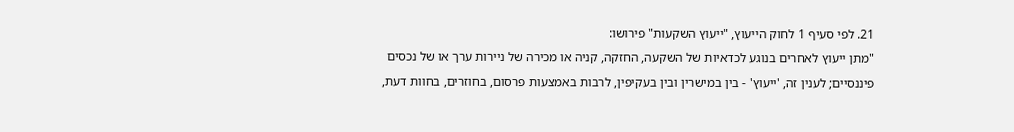21. לפי סעיף 1 לחוק הייעוץ, "ייעוץ השקעות" פירושו:
"מתן ייעוץ לאחרים בנוגע לכדאיות של השקעה, החזקה, קניה או מכירה של ניירות ערך או של נכסים פיננסיים; לענין זה, 'ייעוץ' - בין במישרין ובין בעקיפין, לרבות באמצעות פרסום, בחוזרים, בחוות דעת,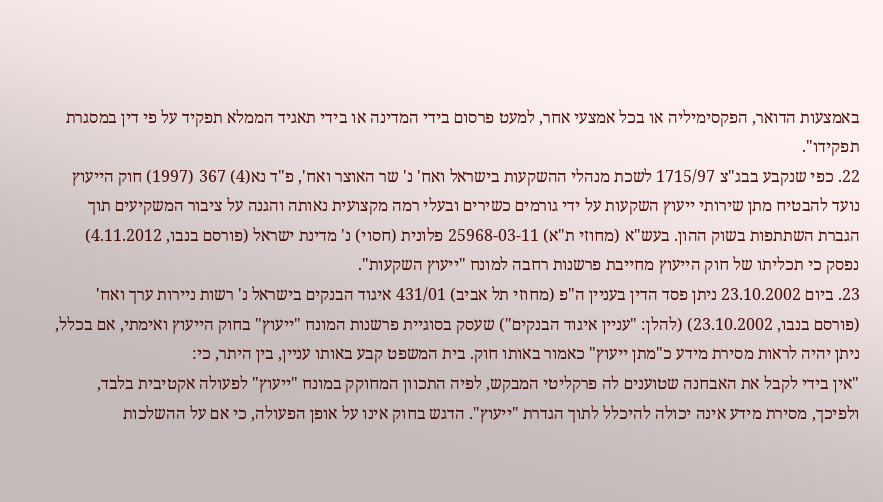באמצעות הדואר, הפקסימיליה או בכל אמצעי אחר, למעט פרסום בידי המדינה או בידי תאגיד הממלא תפקיד על פי דין במסגרת תפקידו".
22. כפי שנקבע בבג"צ 1715/97 לשכת מנהלי ההשקעות בישראל ואח' נ' שר האוצר ואח', פ"ד נא(4) 367 (1997) חוק הייעוץ נועד להבטיח מתן שירותי ייעוץ השקעות על ידי גורמים כשירים ובעלי רמה מקצועית נאותה והגנה על ציבור המשקיעים תוך הגברת השתתפות בשוק ההון. בעש"א (מחוזי ת"א) 25968-03-11 פלונית (חסוי) נ' מדינת ישראל (פורסם בנבו, 4.11.2012) נפסק כי תכליתו של חוק הייעוץ מחייבת פרשנות רחבה למונח "ייעוץ השקעות".
23. ביום 23.10.2002 ניתן פסד הדין בעניין ה"פ (מחוזי תל אביב) 431/01 איגוד הבנקים בישראל נ' רשות ניירות ערך ואח' (פורסם בנבו, 23.10.2002) (להלן: "עניין איגוד הבנקים") שעסק בסוגיית פרשנות המונח "ייעוץ" בחוק הייעוץ ואימתי, אם בכלל, ניתן יהיה לראות מסירת מידע כ"מתן ייעוץ" כאמור באותו חוק. בית המשפט קבע באותו עניין, בין היתר, כי:
"אין בידי לקבל את האבחנה שטוענים לה פרקליטי המבקש, לפיה התכוון המחוקק במונח "ייעוץ" לפעולה אקטיבית בלבד, ולפיכך, מסירת מידע אינה יכולה להיכלל לתוך הגדרת "ייעוץ". הדגש בחוק אינו על אופן הפעולה, כי אם על ההשלכות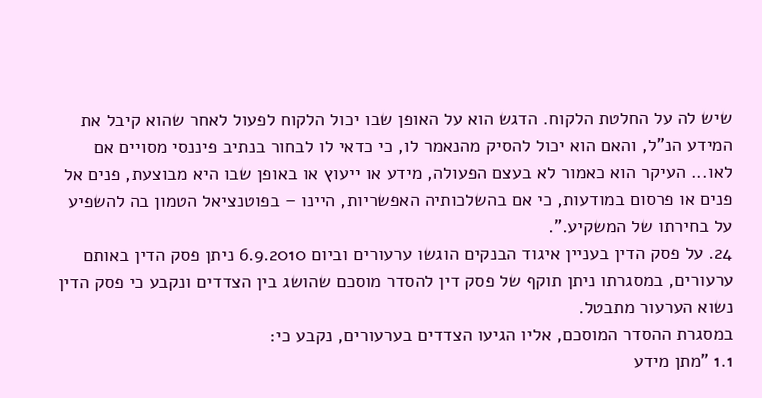שיש לה על החלטת הלקוח. הדגש הוא על האופן שבו יכול הלקוח לפעול לאחר שהוא קיבל את המידע הנ"ל, והאם הוא יכול להסיק מהנאמר לו, כי כדאי לו לבחור בנתיב פיננסי מסויים אם לאו... העיקר הוא כאמור לא בעצם הפעולה, מידע או ייעוץ או באופן שבו היא מבוצעת, פנים אל פנים או פרסום במודעות, כי אם בהשלכותיה האפשריות, היינו – בפוטנציאל הטמון בה להשפיע על בחירתו של המשקיע.".
24. על פסק הדין בעניין איגוד הבנקים הוגשו ערעורים וביום 6.9.2010 ניתן פסק הדין באותם ערעורים, במסגרתו ניתן תוקף של פסק דין להסדר מוסכם שהושג בין הצדדים ונקבע כי פסק הדין נשוא הערעור מתבטל.
במסגרת ההסדר המוסכם, אליו הגיעו הצדדים בערעורים, נקבע כי:
1.1 "מתן מידע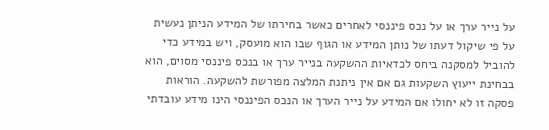על נייר ערך או על נכס פיננסי לאחרים כאשר בחירתו של המידע הניתן נעשית על פי שיקול דעתו של נותן המידע או הגוף שבו הוא מועסק, ויש במידע כדי להוביל למסקנה ביחס לכדאיות ההשקעה בנייר ערך או בנכס פיננסי מסוים, הוא בבחינת ייעוץ השקעות גם אם אין ניתנת המלצה מפורשת להשקעה. הוראות פסקה זו לא יחולו אם המידע על נייר הערך או הנכס הפיננסי הינו מידע עובדתי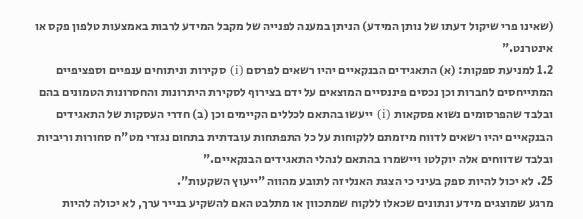(שאינו פרי שיקול דעתו של נותן המידע) הניתן במענה לפנייה של מקבל המידע לרבות באמצעות טלפון פקס או אינטרנט."
1.2 למניעת ספקות: (א) התאגידים הבנקאיים יהיו רשאים לפרסם (i) סקירות וניתוחים ענפיים וספציפיים המתייחסים לחברות וכן נכסים פיננסיים המוצאים על ידם בצירוף לסקירת היתרונות והחסרונות הטמונים בהם ובלבד שהפרסומים נשוא פסקאות (i) ייעשו בהתאם לכללים הקיימים וכן (ב) חדרי העסקות של התאגידים הבנקאיים יהיו רשאים לדווח מיזמתם ללקוחות על כל התפתחות עובדתית בתחום נגזרי מט"ח סחורות וריביות ובלבד שדווחים אלה יוקלטו ויישמרו בהתאם לנהלי התאגידים הבנקאיים."
25. לא יכול להיות ספק בעיני כי הצגת האנליזה לתובע מהווה "ייעוץ השקעות".
מרגע שמוצגים מידע ונתונים שכאלו ללקוח שמתכוון או מתלבט האם להשקיע בנייר ערך, לא יכולה להיות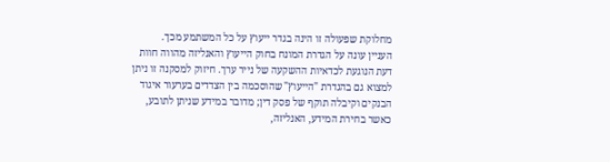מחלוקת שפעולה זו הינה בגדר ייעוץ על כל המשתמע מכך.
העניין עונה על הגדרת המונח בחוק הייעוץ והאנליזה מהווה חוות דעת הנוגעת לכדאיות ההשקעה של נייר ערך. חיזוק למסקנה זו ניתן למצוא גם בהגדרת "הייעוץ" שהוסכמה בין הצדדים בערעור איגוד הבנקים וקיבלה תוקף של פסק דין; מדובר במידע שניתן לתובע, כאשר בחירת המידע, האנליזה,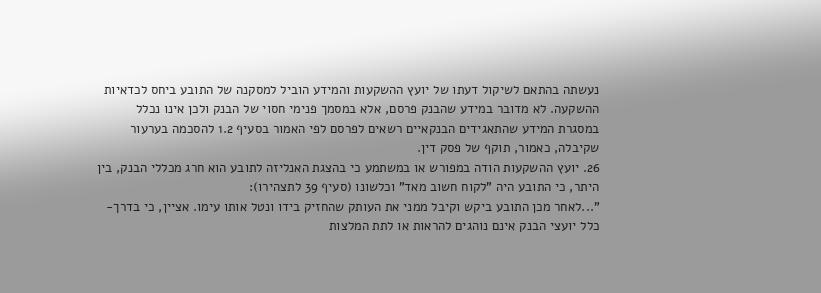נעשתה בהתאם לשיקול דעתו של יועץ ההשקעות והמידע הוביל למסקנה של התובע ביחס לכדאיות ההשקעה. לא מדובר במידע שהבנק פרסם, אלא במסמך פנימי חסוי של הבנק ולכן אינו נכלל במסגרת המידע שהתאגידים הבנקאיים רשאים לפרסם לפי האמור בסעיף 1.2 להסכמה בערעור שקיבלה, כאמור, תוקף של פסק דין.
26. יועץ ההשקעות הודה במפורש או במשתמע כי בהצגת האנליזה לתובע הוא חרג מכללי הבנק, בין היתר, כי התובע היה "לקוח חשוב מאד" וכלשונו (סעיף 39 לתצהירו):
"...לאחר מכן התובע ביקש וקיבל ממני את העותק שהחזיק בידו ונטל אותו עימו. אציין, כי בדרך-כלל יועצי הבנק אינם נוהגים להראות או לתת המלצות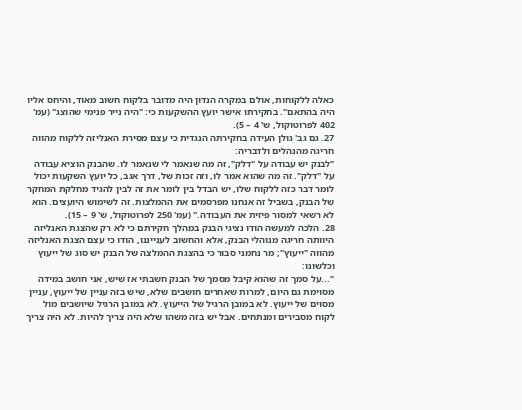כאלה ללקוחות, אולם במקרה הנדון היה מדובר בלקוח חשוב מאוד, והיחס אליו היה בהתאם". בחקירתו אישר יועץ ההשקעות כי: "היה נייר פנימי שהוצג" (עמ' 402 לפרוטוקול, ש' 4 – 5).
27. גם גב' גולן העידה בחקירתה הנגדית כי עצם מסירת האנליזה ללקוח מהווה חריגה מהנהלים ולדבריה:
"לבנק יש עבודה על "דלק", זה מה שנאמר לי שנאמר לו. שהבנק הוציא עבודה על "דלק". זה מה שהוא אמר לו, וזה זכות של, דרך אגב, כל יועץ השקעות יכול לומר דבר כזה ללקוח שלו, יש הבדל בין לומר את זה לבין להגיד מחלקת המחקר של הבנק, בשביל זה אנחנו מפרסמים את ההמלצות. זה לשימוש היועצים. הוא לא רשאי למסור פיזית את העבודה." (עמ' 250 לפרוטוקול, ש' 9 – 15).
28. הלכה למעשה הודו נציגי הבנק במהלך חקירתם כי לא רק שהצגת האנליזה היוותה חריגה מנוהלי הבנק, אלא והחשוב לענייננו, הודו כי עצם הצגת האנליזה מהווה "ייעוץ"; מר נחמני סבור כי בהצגת ההמלצה של הבנק יש סוג של ייעוץ וכלשונו:
"...על סמך זה שהוא קיבל מסמך של הבנק חשבתי אז שיש, אני חושב במידה מסוימת גם היום, למרות שאחרים חושבים שלא, שיש בזה עניין של ייעוץ, עניין מסוים של ייעוץ. לא במובן הרגיל של הייעוץ. לא במובן הרגיל שיושבים מול לקוח מסבירים ומנתחים. אבל יש בזה משהו שלא היה צריך להיות. לא היה צריך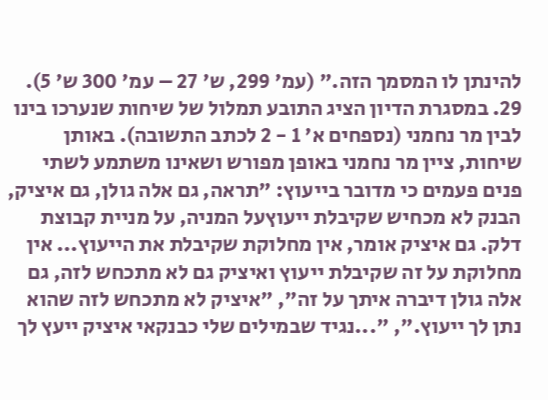להינתן לו המסמך הזה." (עמ' 299, ש' 27 – עמ' 300 ש' 5).
29. במסגרת הדיון הציג התובע תמלול של שיחות שנערכו בינו לבין מר נחמני (נספחים א' 1 - 2 לכתב התשובה). באותן שיחות, ציין מר נחמני באופן מפורש ושאינו משתמע לשתי פנים פעמים כי מדובר בייעוץ: "תראה, גם אלה גולן, גם איציק, הבנק לא מכחיש שקיבלת ייעוץעל המניה, על מניית קבוצת דלק. גם איציק אומר, אין מחלוקת שקיבלת את הייעוץ... אין מחלוקת על זה שקיבלת ייעוץ ואיציק גם לא מתכחש לזה, גם אלה גולן דיברה איתך על זה", "איציק לא מתכחש לזה שהוא נתן לך ייעוץ.", "...נגיד שבמילים שלי כבנקאי איציק ייעץ לך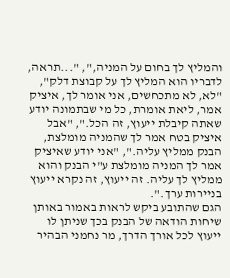והמליץ לך בחום על המניה,", "...תראה, לדבריו הוא המליץ לך על קבוצת דלק", "לא, לא מתכחשים, אני אומר לך, איציק אמר, ליאת אומרת, כל מי שבתמונה יודע שאתה קיבלת ייעוץ, זה הכל.", "אבל איציק בטח אמר לך שהמניה מומלצת, הבנק ממליץ עליה.", "אני יודע שאיציק אמר לך המניה מומלצת ע"י הבנק והוא ממליץ לך עליה. זה ייעוץ, זה נקרא ייעוץ בניירות ערך.".
הגם שהתובע ביקש לראות באמור באותן שיחות הודאה של הבנק בכך שניתן לו ייעוץ לכל אורך הדרך, מר נחמני הבהיר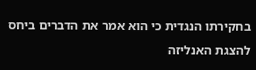בחקירתו הנגדית כי הוא אמר את הדברים ביחס להצגת האנליזה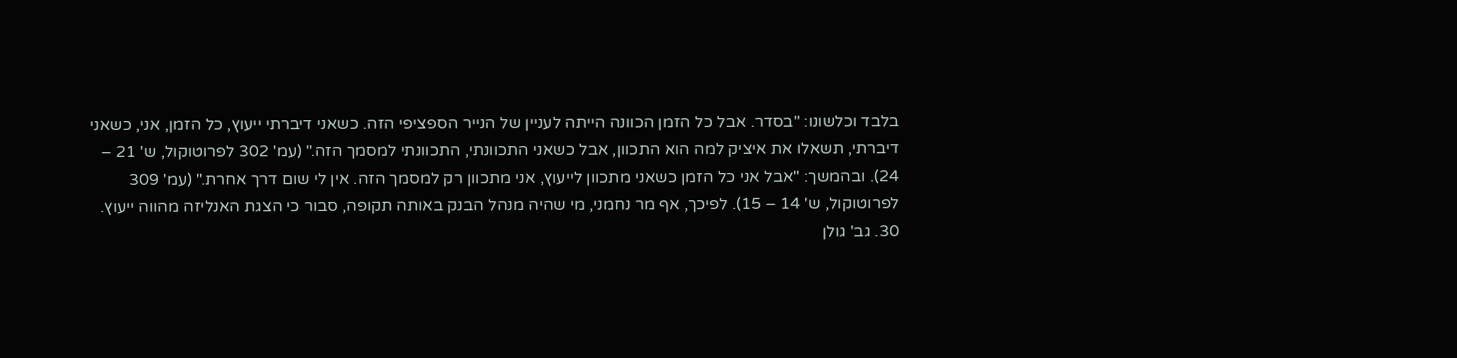בלבד וכלשונו: "בסדר. אבל כל הזמן הכוונה הייתה לעניין של הנייר הספציפי הזה. כשאני דיברתי ייעוץ, כל הזמן, אני, כשאני דיברתי, תשאלו את איציק למה הוא התכוון, אבל כשאני התכוונתי, התכוונתי למסמך הזה." (עמ' 302 לפרוטוקול, ש' 21 – 24). ובהמשך: "אבל אני כל הזמן כשאני מתכוון לייעוץ, אני מתכוון רק למסמך הזה. אין לי שום דרך אחרת." (עמ' 309 לפרוטוקול, ש' 14 – 15). לפיכך, אף מר נחמני, מי שהיה מנהל הבנק באותה תקופה, סבור כי הצגת האנליזה מהווה ייעוץ.
30. גב' גולן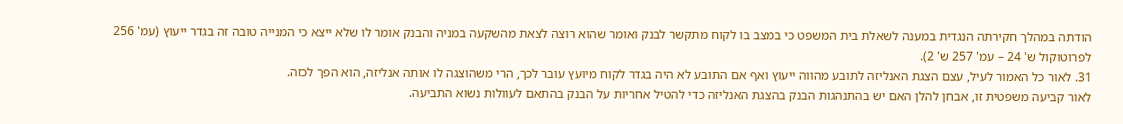הודתה במהלך חקירתה הנגדית במענה לשאלת בית המשפט כי במצב בו לקוח מתקשר לבנק ואומר שהוא רוצה לצאת מהשקעה במניה והבנק אומר לו שלא ייצא כי המנייה טובה זה בגדר ייעוץ (עמ' 256 לפרוטוקול ש' 24 – עמ' 257 ש' 2).
31. לאור כל האמור לעיל, עצם הצגת האנליזה לתובע מהווה ייעוץ ואף אם התובע לא היה בגדר לקוח מיוּעץ עובר לכך, הרי משהוצגה לו אותה אנליזה, הוא הפך לכזה.
לאור קביעה משפטית זו, אבחן להלן האם יש בהתנהגות הבנק בהצגת האנליזה כדי להטיל אחריות על הבנק בהתאם לעוולות נשוא התביעה.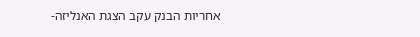אחריות הבנק עקב הצגת האנליזה-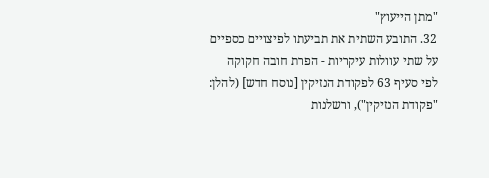"מתן הייעוץ"
32. התובע השתית את תביעתו לפיצויים כספיים על שתי עוולות עיקריות - הפרת חובה חקוקה לפי סעיף 63 לפקודת הנזיקין [נוסח חדש] (להלן: "פקודת הנזיקין"), ורשלנות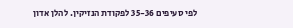לפי סעיפים 35-36 לפקודת הנזיקין. להלן אדון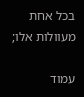בכל אחת מעוולות אלו;

עמוד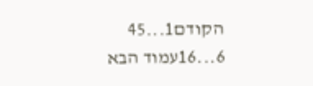הקודם1...45
6...16עמוד הבא